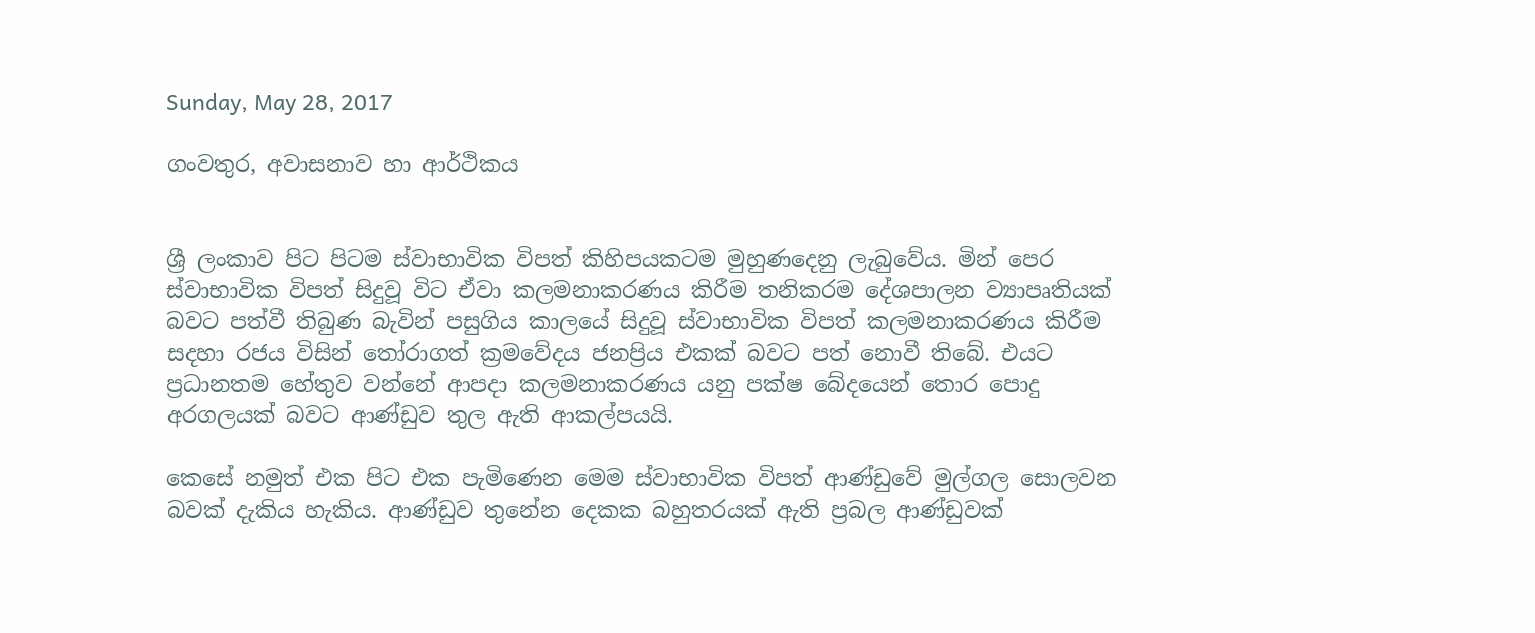Sunday, May 28, 2017

ගංවතුර, අවාසනාව හා ආර්ථිකය


ශ්‍රී ලංකාව පිට පිටම ස්වාභාවික විපත් කිහිපයකටම මුහුණදෙනු ලැබුවේය. මින් පෙර ස්වාභාවික විපත් සිදුවූ විට ඒවා කලමනාකරණය කිරීම තනිකරම දේශපාලන ව්‍යාපෘතියක් බවට පත්වී තිබුණ බැවින් පසුගිය කාලයේ සිදුවූ ස්වාභාවික විපත් කලමනාකරණය කිරීම සදහා රජය විසින් තෝරාගත් ක්‍රමවේදය ජනප්‍රිය එකක් බවට පත් නොවී තිබේ. එයට ප්‍රධානතම හේතුව වන්නේ ආපදා කලමනාකරණය යනු පක්ෂ බේදයෙන් තොර පොදු අරගලයක් බවට ආණ්ඩුව තුල ඇති ආකල්පයයි.

කෙසේ නමුත් එක පිට එක පැමිණෙන මෙම ස්වාභාවික විපත් ආණ්ඩුවේ මුල්ගල සොලවන බවක් දැකිය හැකිය. ආණ්ඩුව තුනේන දෙකක බහුතරයක් ඇති ප්‍රබල ආණ්ඩුවක්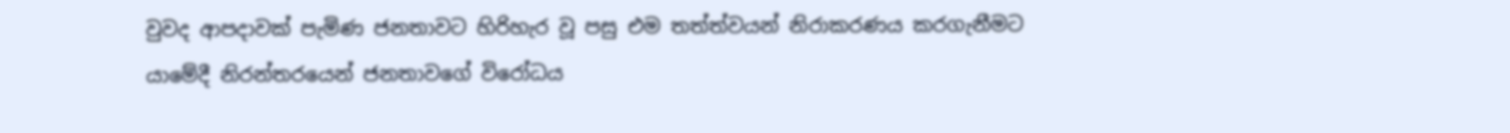වුවද ආපදාවක් පැමිණ ජනතාවට හිරිහැර වූ පසු එම තත්ත්වයන් නිරාකරණය කරගැනීමට යාමේදී නිරන්තරයෙන් ජනතාවගේ විරෝධය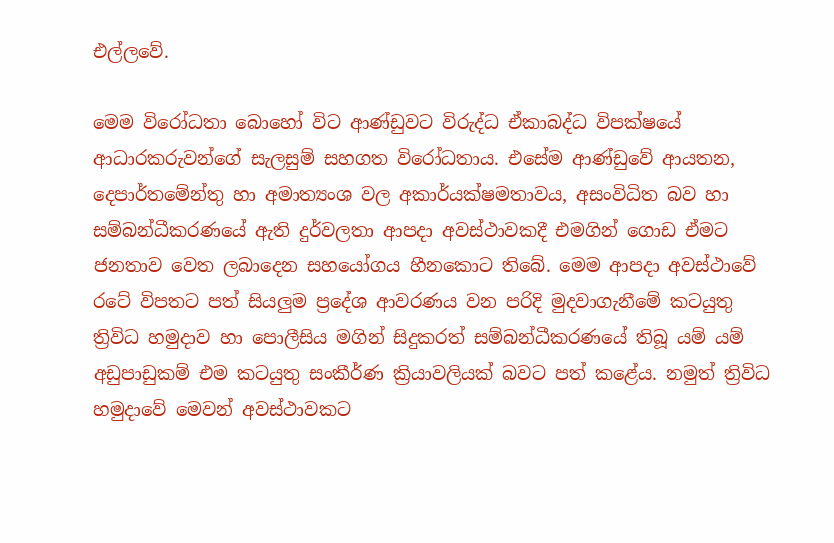එල්ලවේ.

මෙම විරෝධතා බොහෝ විට ආණ්ඩුවට විරුද්ධ ඒකාබද්ධ විපක්ෂයේ ආධාරකරුවන්ගේ සැලසුම් සහගත විරෝධතාය. එසේම ආණ්ඩුවේ ආයතන, දෙපාර්තමේන්තු හා අමාත්‍යංශ වල අකාර්යක්ෂමතාවය, අසංවිධිත බව හා සම්බන්ධීකරණයේ ඇති දුර්වලතා ආපදා අවස්ථාවකදී එමගින් ගොඩ ඒමට ජනතාව වෙත ලබාදෙන සහයෝගය හීනකොට තිබේ. මෙම ආපදා අවස්ථාවේ රටේ විපතට පත් සියලුම ප්‍රදේශ ආවරණය වන පරිදි මුදවාගැනීමේ කටයුතු ත්‍රිවිධ හමුදාව හා පොලීසිය මගින් සිදුකරත් සම්බන්ධීකරණයේ තිබූ යම් යම් අඩුපාඩුකම් එම කටයුතු සංකීර්ණ ක්‍රියාවලියක් බවට පත් කළේය. නමුත් ත්‍රිවිධ හමුදාවේ මෙවන් අවස්ථාවකට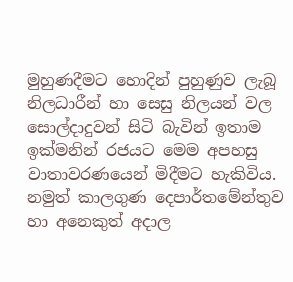මුහුණදීමට හොදින් පුහුණුව ලැබූ නිලධාරීන් හා සෙසු නිලයන් වල සොල්දාදුවන් සිටි බැවින් ඉතාම ඉක්මනින් රජයට මෙම අපහසු වාතාවරණයෙන් මිදීමට හැකිවිය. නමුත් කාලගුණ දෙපාර්තමේන්තුව හා අනෙකුත් අදාල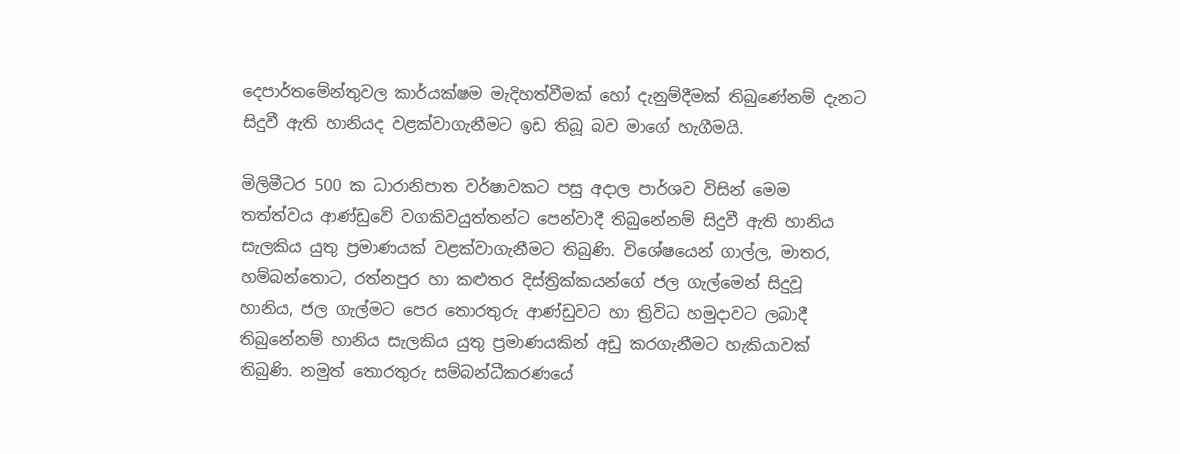දෙපාර්තමේන්තුවල කාර්යක්ෂම මැදිහත්වීමක් හෝ දැනුම්දීමක් තිබුණේනම් දැනට සිදුවී ඇති හානියද වළක්වාගැනීමට ඉඩ තිබූ බව මාගේ හැගීමයි.

මිලිමීටර 500 ක ධාරානිපාත වර්ෂාවකට පසු අදාල පාර්ශව විසින් මෙම තත්ත්වය ආණ්ඩුවේ වගකිවයුත්තන්ට පෙන්වාදී තිබුනේනම් සිදුවී ඇති හානිය සැලකිය යුතු ප්‍රමාණයක් වළක්වාගැනීමට තිබුණි. විශේෂයෙන් ගාල්ල, මාතර, හම්බන්තොට, රත්නපුර හා කළුතර දිස්ත්‍රික්කයන්ගේ ජල ගැල්මෙන් සිදුවූ හානිය, ජල ගැල්මට පෙර තොරතුරු ආණ්ඩුවට හා ත්‍රිවිධ හමුදාවට ලබාදී තිබුනේනම් හානිය සැලකිය යුතු ප්‍රමාණයකින් අඩු කරගැනීමට හැකියාවක් තිබුණි. නමුත් තොරතුරු සම්බන්ධීකරණයේ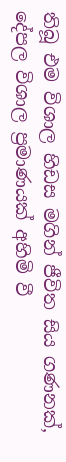තිබූ එම විශාල හිඩස මගින් ජීවිත සිය ගණනක්, දේපල විශාල ප්‍රමාණයක් අහිමි වී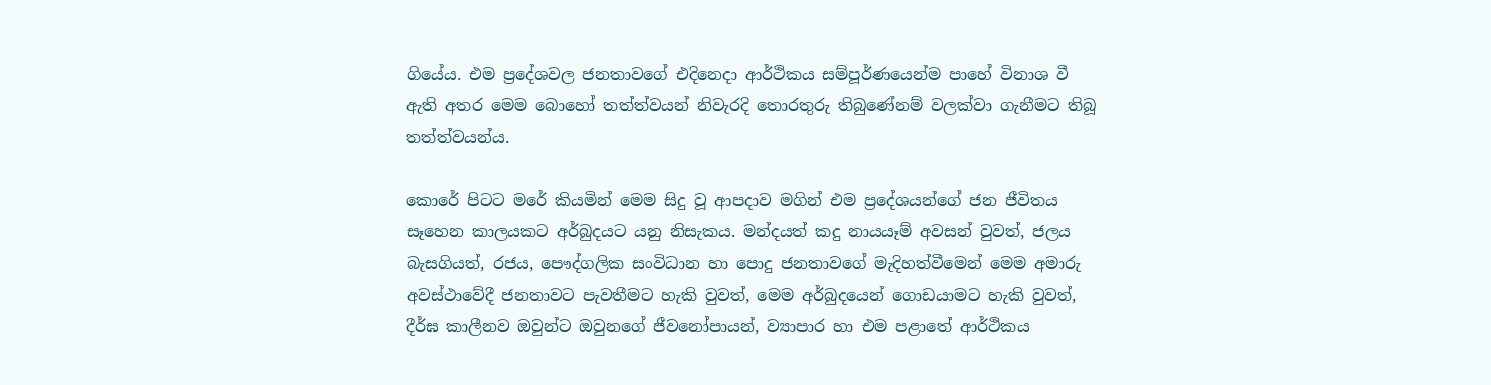ගියේය. එම ප්‍රදේශවල ජනතාවගේ එදිනෙදා ආර්ථිකය සම්පූර්ණයෙන්ම පාහේ විනාශ වී ඇති අතර මෙම බොහෝ තත්ත්වයන් නිවැරදි තොරතුරු තිබුණේනම් වලක්වා ගැනීමට තිබූ තත්ත්වයන්ය.

කොරේ පිටට මරේ කියමින් මෙම සිදු වූ ආපදාව මගින් එම ප්‍රදේශයන්ගේ ජන ජීවිතය සෑහෙන කාලයකට අර්බුදයට යනු නිසැකය. මන්දයත් කදු නායයෑම් අවසන් වුවත්, ජලය බැසගියත්, රජය, පෞද්ගලික සංවිධාන හා පොදු ජනතාවගේ මැදිහත්වීමෙන් මෙම අමාරු අවස්ථාවේදී ජනතාවට පැවතීමට හැකි වුවත්, මෙම අර්බුදයෙන් ගොඩයාමට හැකි වුවත්, දීර්ඝ කාලීනව ඔවුන්ට ඔවුනගේ ජීවනෝපායන්, ව්‍යාපාර හා එම පළාතේ ආර්ථිකය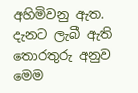අහිමිවනු ඇත. දැනට ලැබී ඇති තොරතුරු අනුව මෙම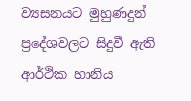ව්‍යසනයට මුහුණදුන් ප්‍රදේශවලට සිදුවී ඇති ආර්ථික හානිය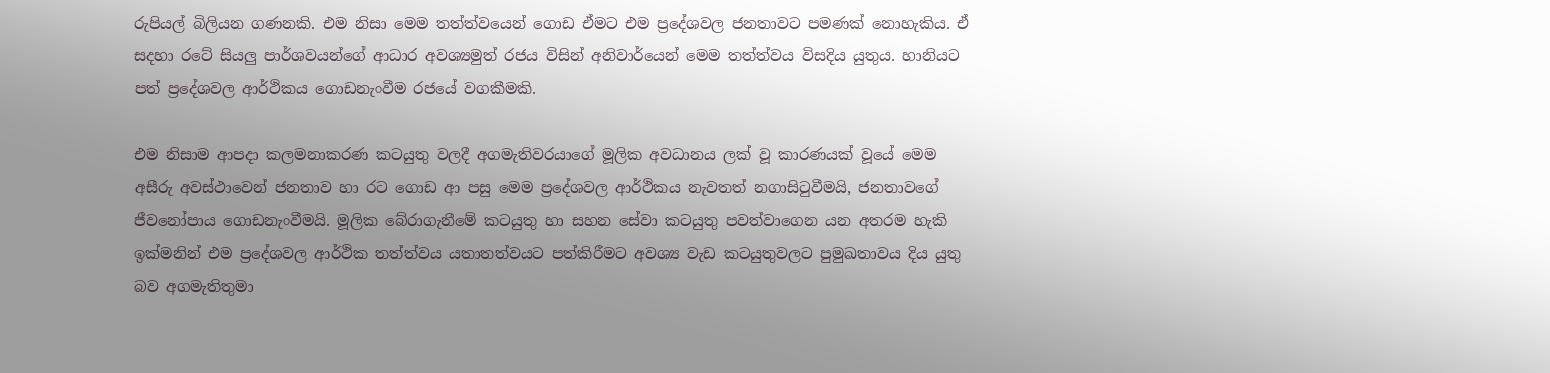රුපියල් බිලියන ගණනකි. එම නිසා මෙම තත්ත්වයෙන් ගොඩ ඒමට එම ප්‍රදේශවල ජනතාවට පමණක් නොහැකිය. ඒ සදහා රටේ සියලු පාර්ශවයන්ගේ ආධාර අවශ්‍යමුත් රජය විසින් අනිවාර්යෙන් මෙම තත්ත්වය විසදිය යුතුය. හානියට පත් ප්‍රදේශවල ආර්ථිකය ගොඩනැංවීම රජයේ වගකීමකි.

එම නිසාම ආපදා කලමනාකරණ කටයුතු වලදී අගමැතිවරයාගේ මූලික අවධානය ලක් වූ කාරණයක් වූයේ මෙම අසීරු අවස්ථාවෙන් ජනතාව හා රට ගොඩ ආ පසු මෙම ප්‍රදේශවල ආර්ථිකය නැවතත් නගාසිටුවීමයි, ජනතාවගේ ජීවනෝපාය ගොඩනැංවීමයි. මූලික බේරාගැනීමේ කටයුතු හා සහන සේවා කටයුතු පවත්වාගෙන යන අතරම හැකි ඉක්මනින් එම ප්‍රදේශවල ආර්ථික තත්ත්වය යතාතත්වයට පත්කිරීමට අවශ්‍ය වැඩ කටයුතුවලට පුමුඛතාවය දිය යුතු බව අගමැතිතුමා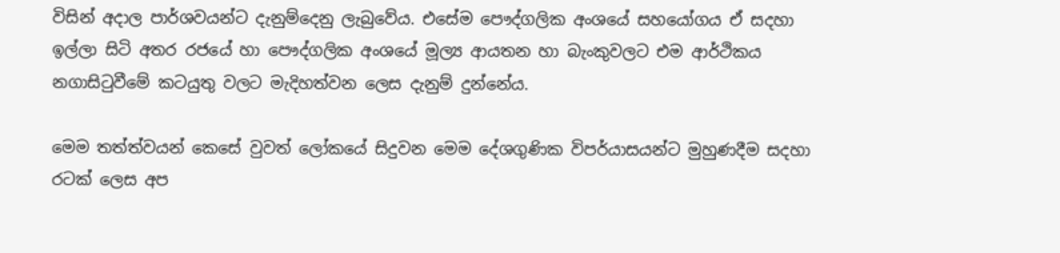විසින් අදාල පාර්ශවයන්ට දැනුම්දෙනු ලැබුවේය. එසේම පෞද්ගලික අංශයේ සහයෝගය ඒ සදහා ඉල්ලා සිටි අතර රජයේ හා පෞද්ගලික අංශයේ මූල්‍ය ආයතන හා බැංකුවලට එම ආර්ථිකය නගාසිටුවීමේ කටයුතු වලට මැදිහත්වන ලෙස දැනුම් දුන්නේය.

මෙම තත්ත්වයන් කෙසේ වුවත් ලෝකයේ සිදුවන මෙම දේශගුණික විපර්යාසයන්ට මුහුණදීම සදහා රටක් ලෙස අප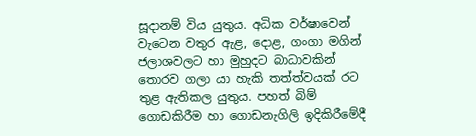සූදානම් විය යුතුය. අධික වර්ෂාවෙන් වැටෙන වතුර ඇළ, දොළ, ගංගා මගින් ජලාශවලට හා මුහුදට බාධාවකින් තොරව ගලා යා හැකි තත්ත්වයක් රට තුළ ඇතිකල යුතුය. පහත් බිම් ගොඩකිරීම හා ගොඩනැගිලි ඉදිකිරීමේදී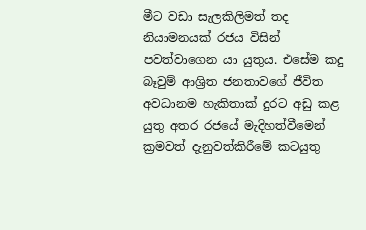මීට වඩා සැලකිලිමත් තද නියාමනයක් රජය විසින් පවත්වාගෙන යා යුතුය. එසේම කදු බෑවුම් ආශ්‍රිත ජනතාවගේ ජීවිත අවධානම හැකිතාක් දුරට අඩු කළ යුතු අතර රජයේ මැදිහත්වීමෙන් ක්‍රමවත් දැනුවත්කිරීමේ කටයුතු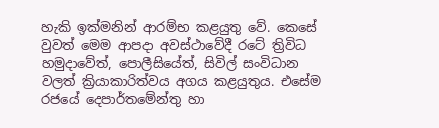හැකි ඉක්මනින් ආරම්භ කළයුතු වේ. කෙසේ වුවත් මෙම ආපදා අවස්ථාවේදී රටේ ත්‍රිවිධ හමුදාවේත්, පොලීසියේත්, සිවිල් සංවිධාන වලත් ක්‍රියාකාරිත්වය අගය කළයුතුය. එසේම රජයේ දෙපාර්තමේන්තු හා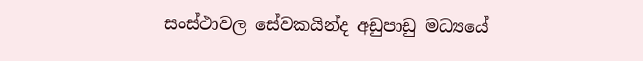සංස්ථාවල සේවකයින්ද අඩුපාඩු මධ්‍යයේ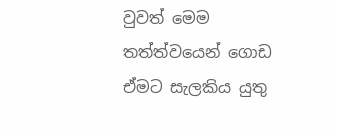වුවත් මෙම තත්ත්වයෙන් ගොඩ ඒමට සැලකිය යුතු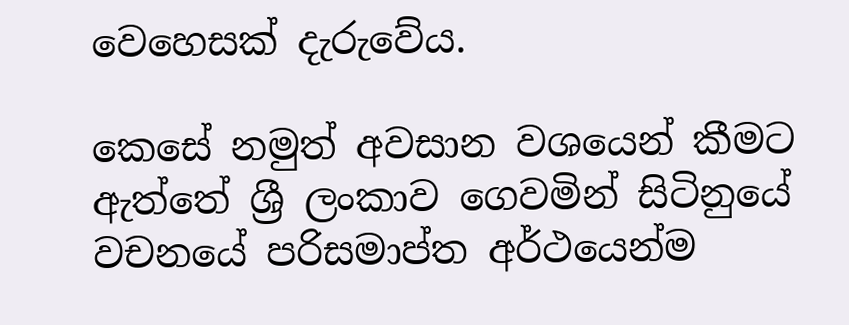වෙහෙසක් දැරුවේය.

කෙසේ නමුත් අවසාන වශයෙන් කීමට ඇත්තේ ශ්‍රී ලංකාව ගෙවමින් සිටිනුයේ වචනයේ පරිසමාප්ත අර්ථයෙන්ම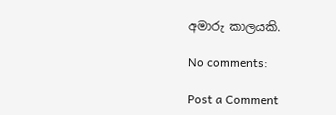අමාරු කාලයකි.

No comments:

Post a Comment